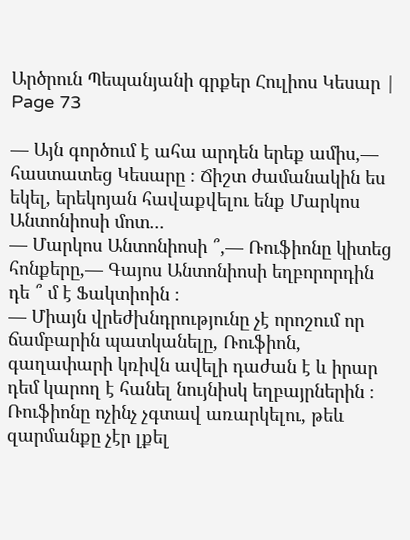Արծրուն Պեպանյանի գրքեր Հուլիոս Կեսար | Page 73

— Այն գործում է ահա արդեն երեք ամիս,— հաստատեց Կեսարը ։ Ճիշտ ժամանակին ես եկել, երեկոյան հավաքվելու ենք Մարկոս Անտոնիոսի մոտ...
— Մարկոս Անտոնիոսի ՞,― Ռուֆիոնը կիտեց հոնքերը,― Գայոս Անտոնիոսի եղբորորդին դե ՞ մ է Ֆակտիոին ։
— Միայն վրեժխնդրությունը չէ որոշում որ ճամբարին պատկանելը, Ռուֆիոն, գաղափարի կռիվն ավելի դաժան է և իրար դեմ կարող է հանել նույնիսկ եղբայրներին ։
Ռուֆիոնը ոչինչ չգտավ առարկելու, թեև զարմանքը չէր լքել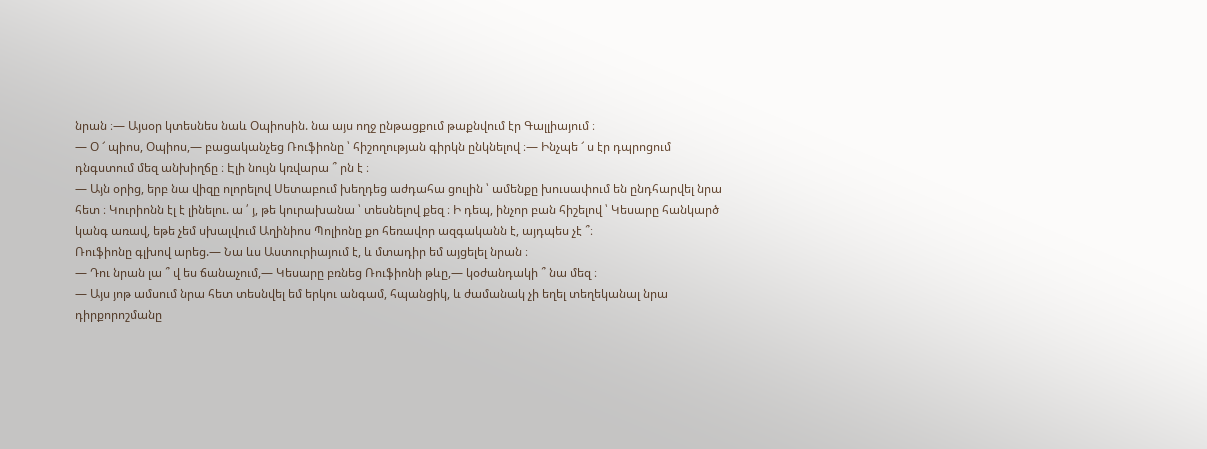նրան ։— Այսօր կտեսնես նաև Օպիոսին. նա այս ողջ ընթացքում թաքնվում էր Գալլիայում ։
— Օ ՜ պիոս, Օպիոս,― բացականչեց Ռուֆիոնը ՝ հիշողության գիրկն ընկնելով ։— Ինչպե ՜ ս էր դպրոցում դնգստում մեզ անխիղճը ։ Էլի նույն կռվարա ՞ րն է ։
— Այն օրից, երբ նա վիզը ոլորելով Սետաբում խեղդեց աժդահա ցուլին ՝ ամենքը խուսափում են ընդհարվել նրա հետ ։ Կուրիոնն էլ է լինելու. ա ՛ յ, թե կուրախանա ՝ տեսնելով քեզ ։ Ի դեպ, ինչոր բան հիշելով ՝ Կեսարը հանկարծ կանգ առավ, եթե չեմ սխալվում Աղինիոս Պոլիոնը քո հեռավոր ազգականն է, այդպես չէ ՞։
Ռուֆիոնը գլխով արեց.— Նա ևս Աստուրիայում է, և մտադիր եմ այցելել նրան ։
— Դու նրան լա ՞ վ ես ճանաչում,― Կեսարը բռնեց Ռուֆիոնի թևը,― կօժանդակի ՞ նա մեզ ։
— Այս յոթ ամսում նրա հետ տեսնվել եմ երկու անգամ, հպանցիկ, և ժամանակ չի եղել տեղեկանալ նրա դիրքորոշմանը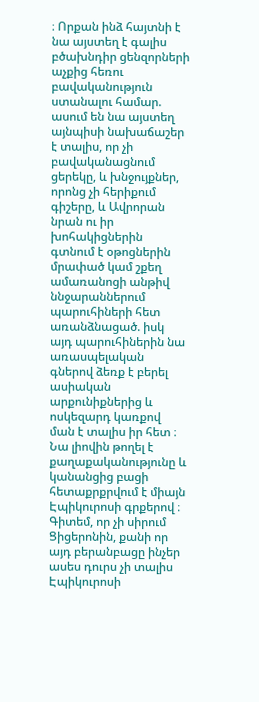։ Որքան ինձ հայտնի է նա այստեղ է գալիս բծախնդիր ցենզորների աչքից հեռու բավականություն ստանալու համար. ասում են նա այստեղ այնպիսի նախաճաշեր է տալիս, որ չի բավականացնում ցերեկը, և խնջույքներ, որոնց չի հերիքում գիշերը, և Ավրորան նրան ու իր խոհակիցներին գտնում է օթոցներին մրափած կամ շքեղ ամառանոցի անթիվ ննջարաններում պարուհիների հետ առանձնացած. իսկ այդ պարուհիներին նա առասպելական գներով ձեռք է բերել ասիական արքունիքներից և ոսկեզարդ կառքով ման է տալիս իր հետ ։ Նա լիովին թողել է քաղաքականությունը և կանանցից բացի հետաքրքրվում է միայն Էպիկուրոսի գրքերով ։ Գիտեմ, որ չի սիրում Ցիցերոնին, քանի որ այդ բերանբացը ինչեր ասես դուրս չի տալիս Էպիկուրոսի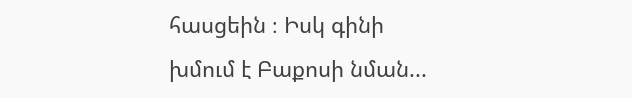հասցեին ։ Իսկ գինի խմում է Բաքոսի նման...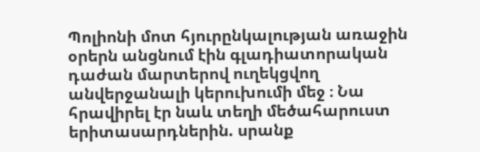Պոլիոնի մոտ հյուրընկալության առաջին օրերն անցնում էին գլադիատորական դաժան մարտերով ուղեկցվող անվերջանալի կերուխումի մեջ ։ Նա հրավիրել էր նաև տեղի մեծահարուստ երիտասարդներին. սրանք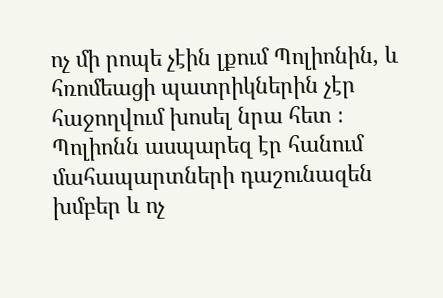ոչ մի րոպե չէին լքում Պոլիոնին, և հռոմեացի պատրիկներին չէր հաջողվում խոսել նրա հետ ։
Պոլիոնն ասպարեզ էր հանում մահապարտների դաշունազեն խմբեր և ոչ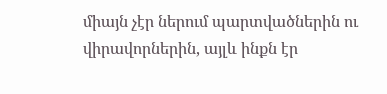միայն չէր ներում պարտվածներին ու վիրավորներին, այլև ինքն էր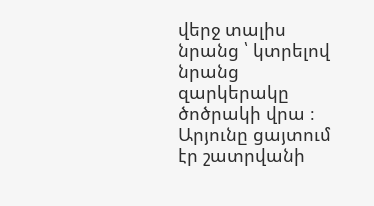վերջ տալիս նրանց ՝ կտրելով նրանց զարկերակը ծոծրակի վրա ։ Արյունը ցայտում էր շատրվանի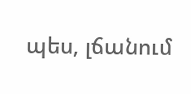պես, լճանում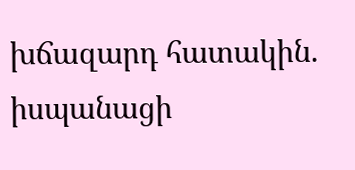խճազարդ հատակին. իսպանացի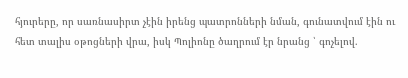հյուրերը, որ սառնասիրտ չէին իրենց պատրոնների նման, գունատվում էին ու հետ տալիս օթոցների վրա, իսկ Պոլիոնը ծաղրում էր նրանց ՝ գոչելով.